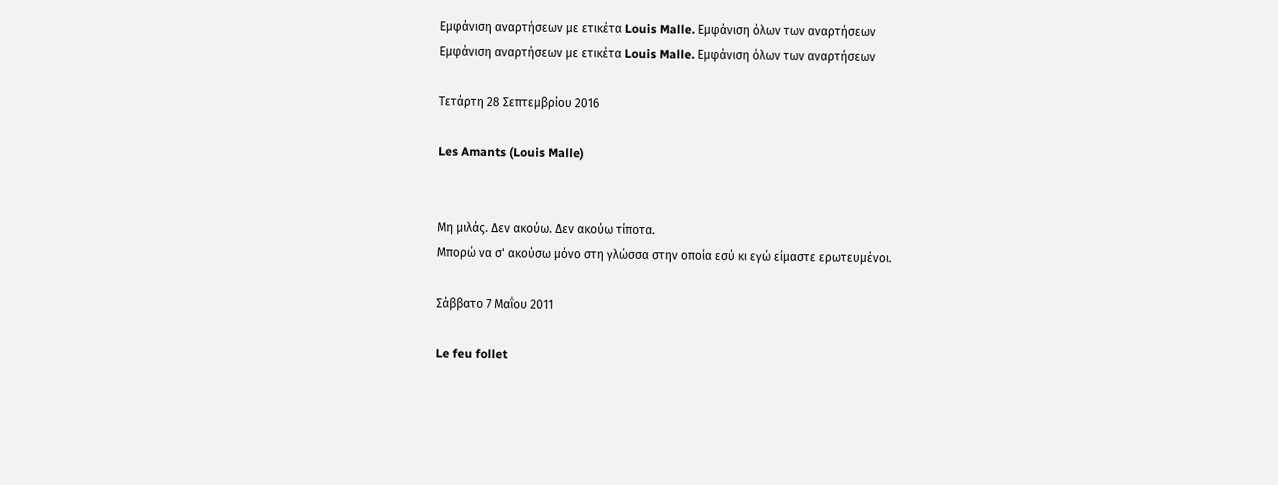Εμφάνιση αναρτήσεων με ετικέτα Louis Malle. Εμφάνιση όλων των αναρτήσεων
Εμφάνιση αναρτήσεων με ετικέτα Louis Malle. Εμφάνιση όλων των αναρτήσεων

Τετάρτη 28 Σεπτεμβρίου 2016

Les Amants (Louis Malle)


Μη μιλάς. Δεν ακούω. Δεν ακούω τίποτα.
Μπορώ να σ' ακούσω μόνο στη γλώσσα στην οποία εσύ κι εγώ είμαστε ερωτευμένοι.

Σάββατο 7 Μαΐου 2011

Le feu follet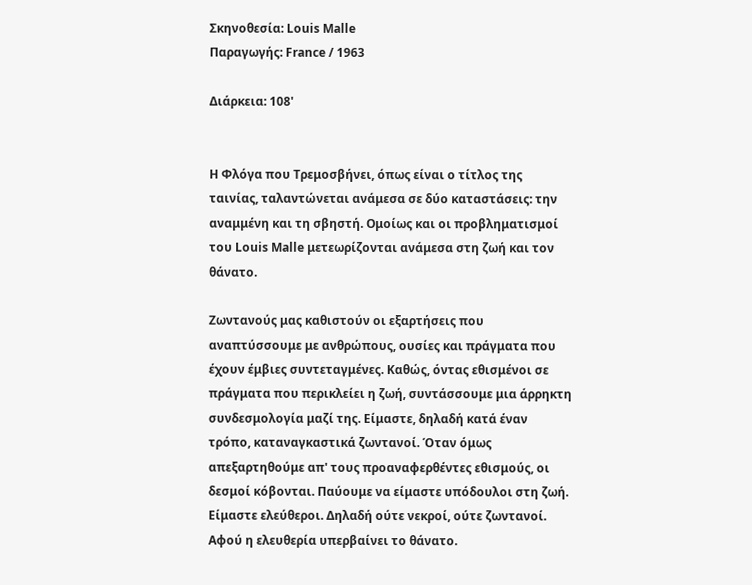Σκηνοθεσία: Louis Malle
Παραγωγής: France / 1963

Διάρκεια: 108'


Η Φλόγα που Τρεμοσβήνει, όπως είναι ο τίτλος της ταινίας, ταλαντώνεται ανάμεσα σε δύο καταστάσεις: την αναμμένη και τη σβηστή. Ομοίως και οι προβληματισμοί του Louis Malle μετεωρίζονται ανάμεσα στη ζωή και τον θάνατο.

Ζωντανούς μας καθιστούν οι εξαρτήσεις που αναπτύσσουμε με ανθρώπους, ουσίες και πράγματα που έχουν έμβιες συντεταγμένες. Καθώς, όντας εθισμένοι σε πράγματα που περικλείει η ζωή, συντάσσουμε μια άρρηκτη συνδεσμολογία μαζί της. Είμαστε, δηλαδή κατά έναν τρόπο, καταναγκαστικά ζωντανοί. Όταν όμως απεξαρτηθούμε απ' τους προαναφερθέντες εθισμούς, οι δεσμοί κόβονται. Παύουμε να είμαστε υπόδουλοι στη ζωή. Είμαστε ελεύθεροι. Δηλαδή ούτε νεκροί, ούτε ζωντανοί. Αφού η ελευθερία υπερβαίνει το θάνατο.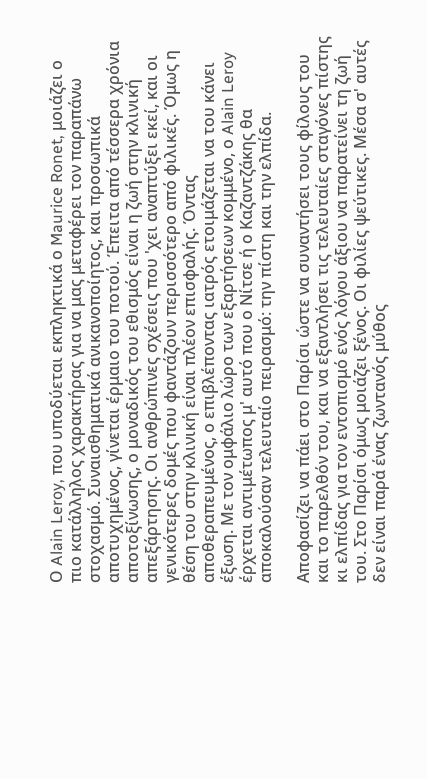Ο Alain Leroy, που υποδύεται εκπληκτικά ο Maurice Ronet, μοιάζει ο πιο κατάλληλος χαρακτήρας για να μας μεταφέρει τον παραπάνω στοχασμό. Συναισθηματικά ανικανοποίητος, και προσωπικά αποτυχημένος, γίνεται έρμαιο του ποτού. Έπειτα από τέσσερα χρόνια αποτοξίνωσης, ο μοναδικός του εθισμός είναι η ζωή στην κλινική απεξάρτησης. Οι ανθρώπινες σχέσεις που 'χει αναπτύξει εκεί, και οι γενικότερες δομές που φαντάζουν περισσότερο από φιλικές. Όμως η θέση του στην κλινική είναι πλέον επισφαλής. Όντας αποθεραπευμένος, ο επιβλέποντας ιατρός ετοιμάζεται να του κάνει έξωση. Με τον ομφάλιο λώρο των εξαρτήσεων κομμένο, ο Alain Leroy έρχεται αντιμέτωπος μ' αυτό που ο Νίτσε ή ο Καζαντζάκης θα αποκαλούσαν τελευταίο πειρασμό: την πίστη και την ελπίδα.

Αποφασίζει να πάει στο Παρίσι ώστε να συναντήσει τους φίλους του και το παρελθόν του, και να εξαντλήσει τις τελευταίες σταγόνες πίστης κι ελπίδας για τον εντοπισμό ενός λόγου άξιου να παρατείνει τη ζωή του. Στο Παρίσι όμως μοιάζει ξένος. Οι φιλίες ψεύτικες. Μέσα σ' αυτές δεν είναι παρά ένας ζωντανός μύθος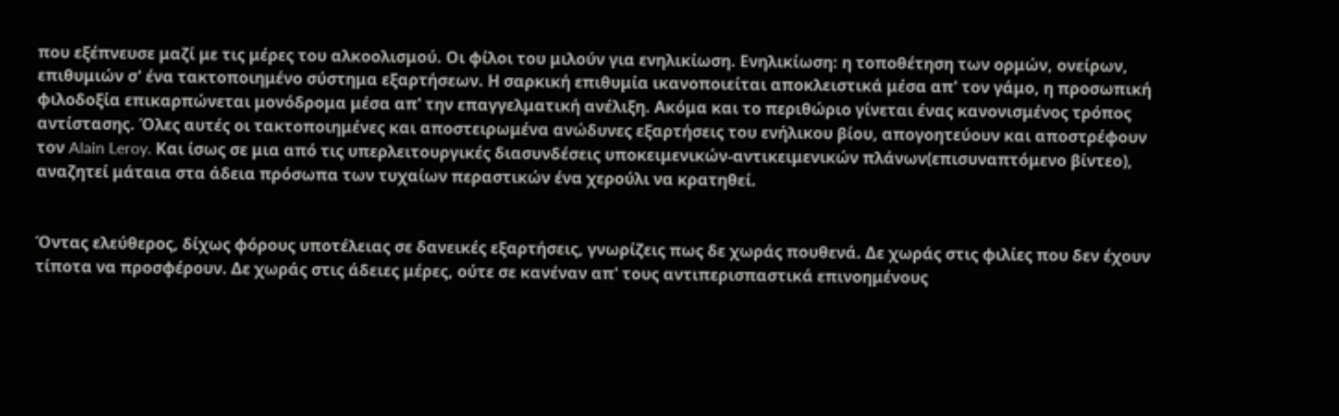που εξέπνευσε μαζί με τις μέρες του αλκοολισμού. Οι φίλοι του μιλούν για ενηλικίωση. Ενηλικίωση: η τοποθέτηση των ορμών, ονείρων, επιθυμιών σ' ένα τακτοποιημένο σύστημα εξαρτήσεων. Η σαρκική επιθυμία ικανοποιείται αποκλειστικά μέσα απ' τον γάμο, η προσωπική φιλοδοξία επικαρπώνεται μονόδρομα μέσα απ' την επαγγελματική ανέλιξη. Ακόμα και το περιθώριο γίνεται ένας κανονισμένος τρόπος αντίστασης. Όλες αυτές οι τακτοποιημένες και αποστειρωμένα ανώδυνες εξαρτήσεις του ενήλικου βίου, απογοητεύουν και αποστρέφουν τον Alain Leroy. Και ίσως σε μια από τις υπερλειτουργικές διασυνδέσεις υποκειμενικών-αντικειμενικών πλάνων(επισυναπτόμενο βίντεο), αναζητεί μάταια στα άδεια πρόσωπα των τυχαίων περαστικών ένα χερούλι να κρατηθεί.


Όντας ελεύθερος, δίχως φόρους υποτέλειας σε δανεικές εξαρτήσεις, γνωρίζεις πως δε χωράς πουθενά. Δε χωράς στις φιλίες που δεν έχουν τίποτα να προσφέρουν. Δε χωράς στις άδειες μέρες, ούτε σε κανέναν απ' τους αντιπερισπαστικά επινοημένους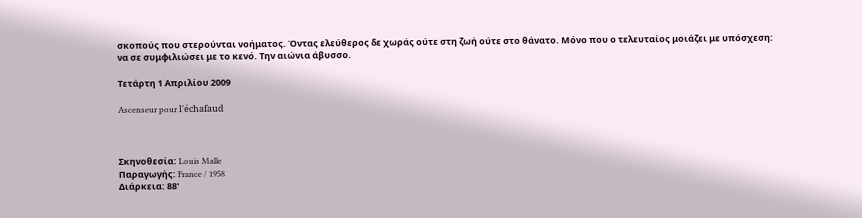σκοπούς που στερούνται νοήματος. Όντας ελεύθερος δε χωράς ούτε στη ζωή ούτε στο θάνατο. Μόνο που ο τελευταίος μοιάζει με υπόσχεση: να σε συμφιλιώσει με το κενό. Την αιώνια άβυσσο.

Τετάρτη 1 Απριλίου 2009

Ascenseur pour l'échafaud



Σκηνοθεσία: Louis Malle
Παραγωγής: France / 1958
Διάρκεια: 88'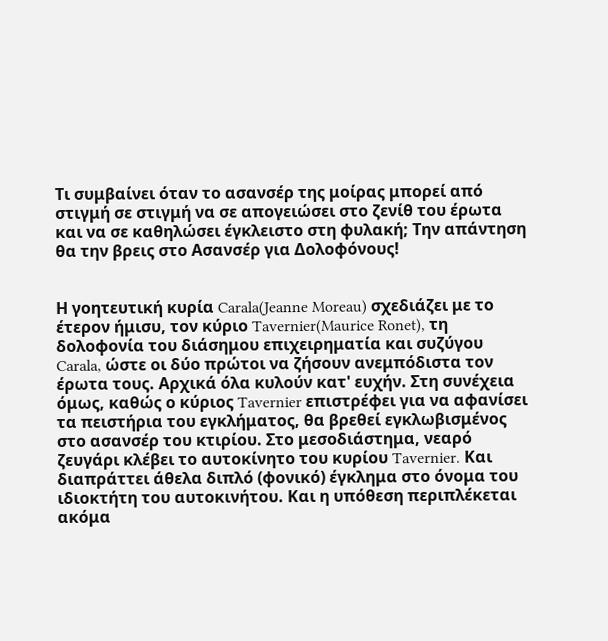Τι συμβαίνει όταν το ασανσέρ της μοίρας μπορεί από στιγμή σε στιγμή να σε απογειώσει στο ζενίθ του έρωτα και να σε καθηλώσει έγκλειστο στη φυλακή; Την απάντηση θα την βρεις στο Ασανσέρ για Δολοφόνους!


Η γοητευτική κυρία Carala(Jeanne Moreau) σχεδιάζει με το έτερον ήμισυ, τον κύριο Tavernier(Maurice Ronet), τη δολοφονία του διάσημου επιχειρηματία και συζύγου Carala, ώστε οι δύο πρώτοι να ζήσουν ανεμπόδιστα τον έρωτα τους. Αρχικά όλα κυλούν κατ' ευχήν. Στη συνέχεια όμως, καθώς ο κύριος Tavernier επιστρέφει για να αφανίσει τα πειστήρια του εγκλήματος, θα βρεθεί εγκλωβισμένος στο ασανσέρ του κτιρίου. Στο μεσοδιάστημα, νεαρό ζευγάρι κλέβει το αυτοκίνητο του κυρίου Tavernier. Και διαπράττει άθελα διπλό (φονικό) έγκλημα στο όνομα του ιδιοκτήτη του αυτοκινήτου. Και η υπόθεση περιπλέκεται ακόμα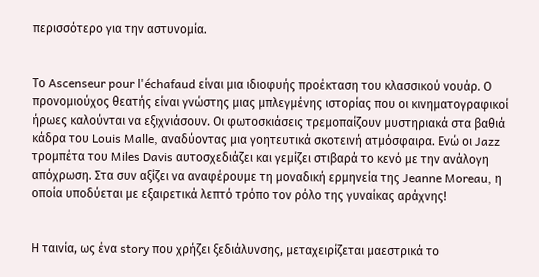περισσότερο για την αστυνομία.


Το Ascenseur pour l'échafaud είναι μια ιδιοφυής προέκταση του κλασσικού νουάρ. Ο προνομιούχος θεατής είναι γνώστης μιας μπλεγμένης ιστορίας που οι κινηματογραφικοί ήρωες καλούνται να εξιχνιάσουν. Οι φωτοσκιάσεις τρεμοπαίζουν μυστηριακά στα βαθιά κάδρα του Louis Malle, αναδύοντας μια γοητευτικά σκοτεινή ατμόσφαιρα. Ενώ οι Jazz τρομπέτα του Miles Davis αυτοσχεδιάζει και γεμίζει στιβαρά το κενό με την ανάλογη απόχρωση. Στα συν αξίζει να αναφέρουμε τη μοναδική ερμηνεία της Jeanne Moreau, η οποία υποδύεται με εξαιρετικά λεπτό τρόπο τον ρόλο της γυναίκας αράχνης!


Η ταινία, ως ένα story που χρήζει ξεδιάλυνσης, μεταχειρίζεται μαεστρικά το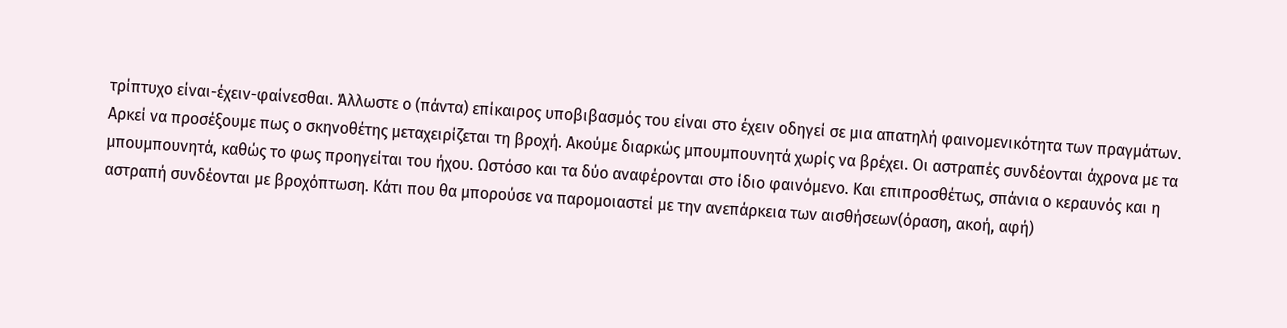τρίπτυχο είναι-έχειν-φαίνεσθαι. Άλλωστε ο (πάντα) επίκαιρος υποβιβασμός του είναι στο έχειν οδηγεί σε μια απατηλή φαινομενικότητα των πραγμάτων. Αρκεί να προσέξουμε πως ο σκηνοθέτης μεταχειρίζεται τη βροχή. Ακούμε διαρκώς μπουμπουνητά χωρίς να βρέχει. Οι αστραπές συνδέονται άχρονα με τα μπουμπουνητά, καθώς το φως προηγείται του ήχου. Ωστόσο και τα δύο αναφέρονται στο ίδιο φαινόμενο. Και επιπροσθέτως, σπάνια ο κεραυνός και η αστραπή συνδέονται με βροχόπτωση. Κάτι που θα μπορούσε να παρομοιαστεί με την ανεπάρκεια των αισθήσεων(όραση, ακοή, αφή)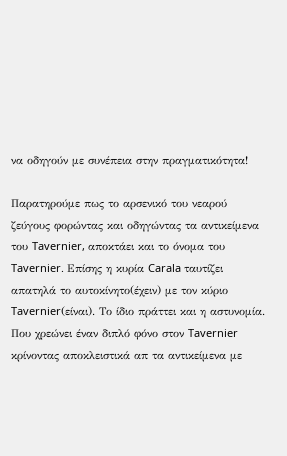να οδηγούν με συνέπεια στην πραγματικότητα!

Παρατηρούμε πως το αρσενικό του νεαρού ζεύγους φορώντας και οδηγώντας τα αντικείμενα του Tavernier, αποκτάει και το όνομα του Tavernier. Επίσης η κυρία Carala ταυτίζει απατηλά το αυτοκίνητο(έχειν) με τον κύριο Tavernier(είναι). Το ίδιο πράττει και η αστυνομία. Που χρεώνει έναν διπλό φόνο στον Tavernier κρίνοντας αποκλειστικά απ τα αντικείμενα με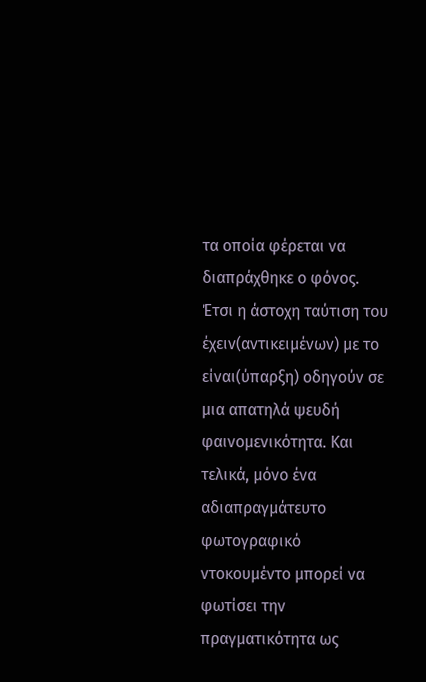τα οποία φέρεται να διαπράχθηκε ο φόνος. Έτσι η άστοχη ταύτιση του έχειν(αντικειμένων) με το είναι(ύπαρξη) οδηγούν σε μια απατηλά ψευδή φαινομενικότητα. Και τελικά, μόνο ένα αδιαπραγμάτευτο φωτογραφικό ντοκουμέντο μπορεί να φωτίσει την πραγματικότητα ως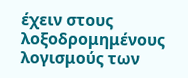έχειν στους λοξοδρομημένους λογισμούς των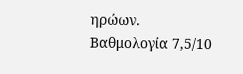ηρώων.
Βαθμολογία 7,5/10